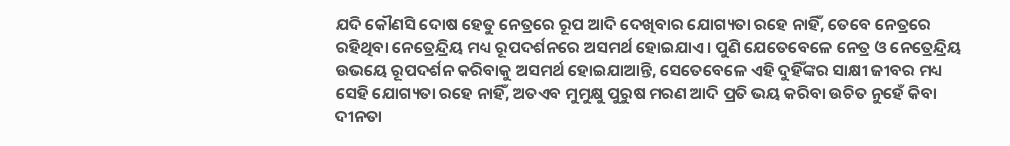ଯଦି କୌଣସି ଦୋଷ ହେତୁ ନେତ୍ରରେ ରୂପ ଆଦି ଦେଖିବାର ଯୋଗ୍ୟତା ରହେ ନାହିଁ, ତେବେ ନେତ୍ରରେ ରହିଥିବା ନେତ୍ରେନ୍ଦ୍ରିୟ ମଧ୍ୟ ରୂପଦର୍ଶନରେ ଅସମର୍ଥ ହୋଇଯାଏ। ପୁଣି ଯେତେବେଳେ ନେତ୍ର ଓ ନେତ୍ରେନ୍ଦ୍ରିୟ ଉଭୟେ ରୂପଦର୍ଶନ କରିବାକୁ ଅସମର୍ଥ ହୋଇଯାଆନ୍ତି, ସେତେବେଳେ ଏହି ଦୁହିଁଙ୍କର ସାକ୍ଷୀ ଜୀବର ମଧ୍ୟ ସେହି ଯୋଗ୍ୟତା ରହେ ନାହିଁ, ଅତଏବ ମୁମୁକ୍ଷୁ ପୁରୁଷ ମରଣ ଆଦି ପ୍ରତି ଭୟ କରିବା ଉଚିତ ନୁହେଁ କିବା ଦୀନତା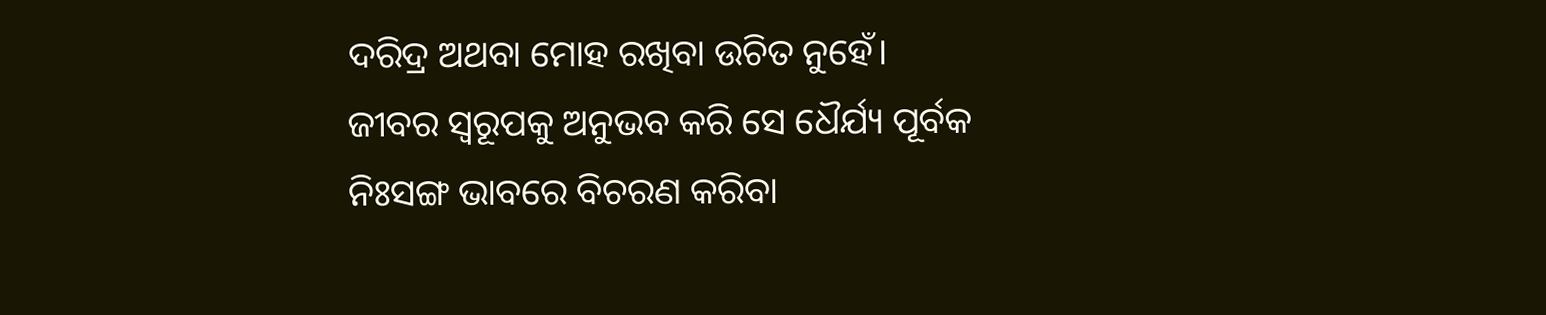ଦରିଦ୍ର ଅଥବା ମୋହ ରଖିବା ଉଚିତ ନୁହେଁ।
ଜୀବର ସ୍ଵରୂପକୁ ଅନୁଭବ କରି ସେ ଧୈର୍ଯ୍ୟ ପୂର୍ବକ ନିଃସଙ୍ଗ ଭାବରେ ବିଚରଣ କରିବା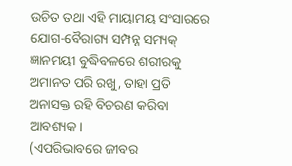ଉଚିତ ତଥା ଏହି ମାୟାମୟ ସଂସାରରେ ଯୋଗ-ବୈରାଗ୍ୟ ସମ୍ପନ୍ନ ସମ୍ୟକ୍ ଜ୍ଞାନମୟୀ ବୁଦ୍ଧିବଳରେ ଶରୀରକୁ ଅମାନତ ପରି ରଖୁ, ତାହା ପ୍ରତି ଅନାସକ୍ତ ରହି ବିଚରଣ କରିବା ଆବଶ୍ୟକ।
(ଏପରିଭାବରେ ଜୀବର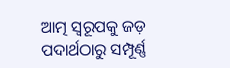ଆତ୍ମ ସ୍ଵରୂପକୁ ଜଡ଼ ପଦାର୍ଥଠାରୁ ସମ୍ପୂର୍ଣ୍ଣ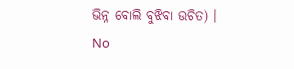ଭିନ୍ନ ବୋଲି ବୁଝିବା ଉଚିତ) ।
No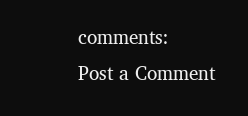comments:
Post a Comment